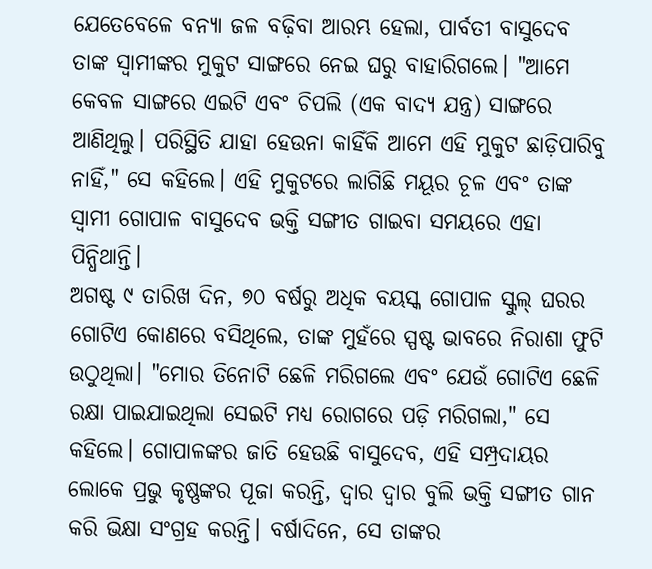ଯେତେବେଳେ ବନ୍ୟା ଜଳ ବଢ଼ିବା ଆରମ୍ଭ ହେଲା, ପାର୍ବତୀ ବାସୁଦେବ ତାଙ୍କ ସ୍ୱାମୀଙ୍କର ମୁକୁଟ ସାଙ୍ଗରେ ନେଇ ଘରୁ ବାହାରିଗଲେ। "ଆମେ କେବଳ ସାଙ୍ଗରେ ଏଇଟି ଏବଂ ଚିପଲି (ଏକ ବାଦ୍ୟ ଯନ୍ତ୍ର) ସାଙ୍ଗରେ ଆଣିଥିଲୁ। ପରିସ୍ଥିତି ଯାହା ହେଉନା କାହିଁକି ଆମେ ଏହି ମୁକୁଟ ଛାଡ଼ିପାରିବୁ ନାହିଁ," ସେ କହିଲେ। ଏହି ମୁକୁଟରେ ଲାଗିଛି ମୟୂର ଚୂଳ ଏବଂ ତାଙ୍କ ସ୍ୱାମୀ ଗୋପାଳ ବାସୁଦେବ ଭକ୍ତି ସଙ୍ଗୀତ ଗାଇବା ସମୟରେ ଏହା ପିନ୍ଧିଥାନ୍ତି।
ଅଗଷ୍ଟ ୯ ତାରିଖ ଦିନ, ୭୦ ବର୍ଷରୁ ଅଧିକ ବୟସ୍କ ଗୋପାଳ ସ୍କୁଲ୍ ଘରର ଗୋଟିଏ କୋଣରେ ବସିଥିଲେ, ତାଙ୍କ ମୁହଁରେ ସ୍ପଷ୍ଟ ଭାବରେ ନିରାଶା ଫୁଟି ଉଠୁଥିଲା। "ମୋର ତିନୋଟି ଛେଳି ମରିଗଲେ ଏବଂ ଯେଉଁ ଗୋଟିଏ ଛେଳି ରକ୍ଷା ପାଇଯାଇଥିଲା ସେଇଟି ମଧ୍ୟ ରୋଗରେ ପଡ଼ି ମରିଗଲା," ସେ କହିଲେ। ଗୋପାଳଙ୍କର ଜାତି ହେଉଛି ବାସୁଦେବ, ଏହି ସମ୍ପ୍ରଦାୟର ଲୋକେ ପ୍ରଭୁ କୃଷ୍ଣଙ୍କର ପୂଜା କରନ୍ତି, ଦ୍ୱାର ଦ୍ୱାର ବୁଲି ଭକ୍ତି ସଙ୍ଗୀତ ଗାନ କରି ଭିକ୍ଷା ସଂଗ୍ରହ କରନ୍ତି। ବର୍ଷାଦିନେ, ସେ ତାଙ୍କର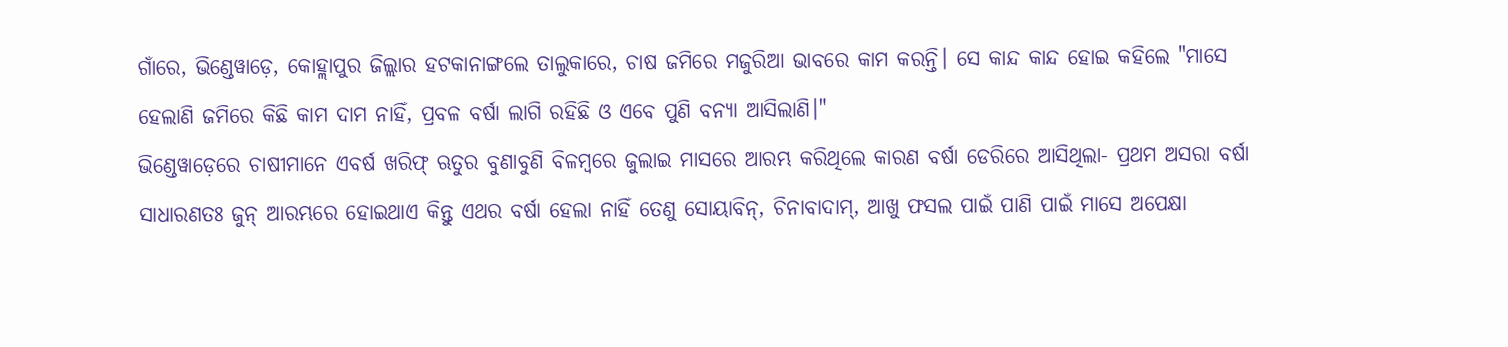ଗାଁରେ, ଭିଣ୍ଡେୱାଡ଼େ, କୋହ୍ଲାପୁର ଜିଲ୍ଲାର ହଟକାନାଙ୍ଗଲେ ତାଲୁକାରେ, ଚାଷ ଜମିରେ ମଜୁରିଆ ଭାବରେ କାମ କରନ୍ତି। ସେ କାନ୍ଦ କାନ୍ଦ ହୋଇ କହିଲେ "ମାସେ ହେଲାଣି ଜମିରେ କିଛି କାମ ଦାମ ନାହିଁ, ପ୍ରବଳ ବର୍ଷା ଲାଗି ରହିଛି ଓ ଏବେ ପୁଣି ବନ୍ୟା ଆସିଲାଣି।"
ଭିଣ୍ଡେୱାଡ଼େରେ ଚାଷୀମାନେ ଏବର୍ଷ ଖରିଫ୍ ଋତୁର ବୁଣାବୁଣି ବିଳମ୍ବରେ ଜୁଲାଇ ମାସରେ ଆରମ୍ଭ କରିଥିଲେ କାରଣ ବର୍ଷା ଡେରିରେ ଆସିଥିଲା- ପ୍ରଥମ ଅସରା ବର୍ଷା ସାଧାରଣତଃ ଜୁନ୍ ଆରମ୍ଭରେ ହୋଇଥାଏ କିନ୍ତୁ ଏଥର ବର୍ଷା ହେଲା ନାହିଁ ତେଣୁ ସୋୟାବିନ୍, ଚିନାବାଦାମ୍, ଆଖୁ ଫସଲ ପାଇଁ ପାଣି ପାଇଁ ମାସେ ଅପେକ୍ଷା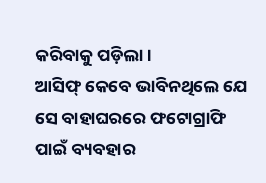କରିବାକୁ ପଡ଼ିଲା।
ଆସିଫ୍ କେବେ ଭାବିନଥିଲେ ଯେ ସେ ବାହାଘରରେ ଫଟୋଗ୍ରାଫି ପାଇଁ ବ୍ୟବହାର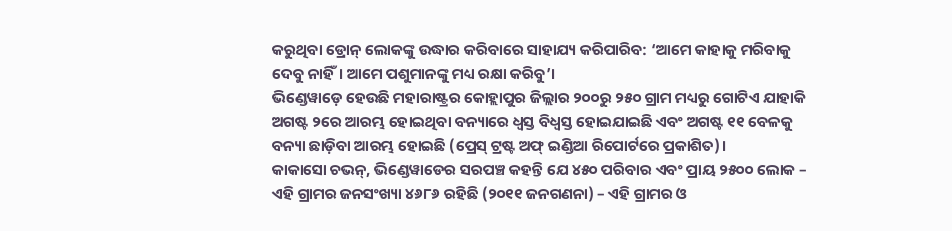କରୁଥିବା ଡ୍ରୋନ୍ ଲୋକଙ୍କୁ ଉଦ୍ଧାର କରିବାରେ ସାହାଯ୍ୟ କରିପାରିବ: ‘ଆମେ କାହାକୁ ମରିବାକୁ ଦେବୁ ନାହିଁ। ଆମେ ପଶୁମାନଙ୍କୁ ମଧ୍ୟ ରକ୍ଷା କରିବୁ’।
ଭିଣ୍ଡେୱାଡ଼େ ହେଉଛି ମହାରାଷ୍ଟ୍ରର କୋହ୍ଲାପୁର ଜିଲ୍ଲାର ୨୦୦ରୁ ୨୫୦ ଗ୍ରାମ ମଧ୍ୟରୁ ଗୋଟିଏ ଯାହାକି ଅଗଷ୍ଟ ୨ରେ ଆରମ୍ଭ ହୋଇଥିବା ବନ୍ୟାରେ ଧ୍ୱସ୍ତ ବିଧ୍ୱସ୍ତ ହୋଇଯାଇଛି ଏବଂ ଅଗଷ୍ଟ ୧୧ ବେଳକୁ ବନ୍ୟା ଛାଡ଼ିବା ଆରମ୍ଭ ହୋଇଛି (ପ୍ରେସ୍ ଟ୍ରଷ୍ଟ ଅଫ୍ ଇଣ୍ଡିଆ ରିପୋର୍ଟରେ ପ୍ରକାଶିତ)।
କାକାସୋ ଚଭନ୍, ଭିଣ୍ଡେୱାଡେର ସରପଞ୍ଚ କହନ୍ତି ଯେ ୪୫୦ ପରିବାର ଏବଂ ପ୍ରାୟ ୨୫୦୦ ଲୋକ – ଏହି ଗ୍ରାମର ଜନସଂଖ୍ୟା ୪୬୮୬ ରହିଛି (୨୦୧୧ ଜନଗଣନା) – ଏହି ଗ୍ରାମର ଓ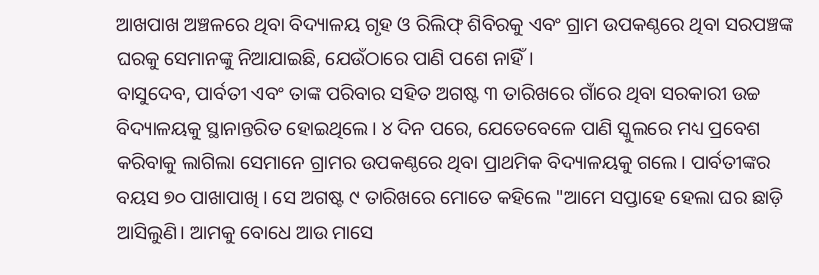ଆଖପାଖ ଅଞ୍ଚଳରେ ଥିବା ବିଦ୍ୟାଳୟ ଗୃହ ଓ ରିଲିଫ୍ ଶିବିରକୁ ଏବଂ ଗ୍ରାମ ଉପକଣ୍ଠରେ ଥିବା ସରପଞ୍ଚଙ୍କ ଘରକୁ ସେମାନଙ୍କୁ ନିଆଯାଇଛି, ଯେଉଁଠାରେ ପାଣି ପଶେ ନାହିଁ।
ବାସୁଦେବ, ପାର୍ବତୀ ଏବଂ ତାଙ୍କ ପରିବାର ସହିତ ଅଗଷ୍ଟ ୩ ତାରିଖରେ ଗାଁରେ ଥିବା ସରକାରୀ ଉଚ୍ଚ ବିଦ୍ୟାଳୟକୁ ସ୍ଥାନାନ୍ତରିତ ହୋଇଥିଲେ। ୪ ଦିନ ପରେ, ଯେତେବେଳେ ପାଣି ସ୍କୁଲରେ ମଧ୍ୟ ପ୍ରବେଶ କରିବାକୁ ଲାଗିଲା ସେମାନେ ଗ୍ରାମର ଉପକଣ୍ଠରେ ଥିବା ପ୍ରାଥମିକ ବିଦ୍ୟାଳୟକୁ ଗଲେ। ପାର୍ବତୀଙ୍କର ବୟସ ୭୦ ପାଖାପାଖି । ସେ ଅଗଷ୍ଟ ୯ ତାରିଖରେ ମୋତେ କହିଲେ "ଆମେ ସପ୍ତାହେ ହେଲା ଘର ଛାଡ଼ି ଆସିଲୁଣି। ଆମକୁ ବୋଧେ ଆଉ ମାସେ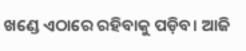ଖଣ୍ଡେ ଏଠାରେ ରହିବାକୁ ପଡ଼ିବ। ଆଜି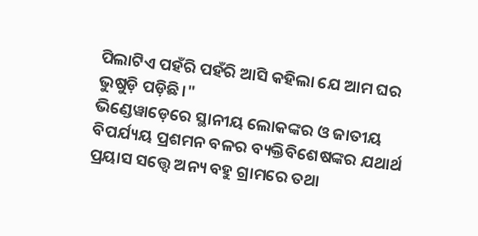ପିଲାଟିଏ ପହଁରି ପହଁରି ଆସି କହିଲା ଯେ ଆମ ଘର ଭୁଷୁଡ଼ି ପଡ଼ିଛି।"
ଭିଣ୍ଡେୱାଡ଼େରେ ସ୍ଥାନୀୟ ଲୋକଙ୍କର ଓ ଜାତୀୟ ବିପର୍ଯ୍ୟୟ ପ୍ରଶମନ ବଳର ବ୍ୟକ୍ତିବିଶେଷଙ୍କର ଯଥାର୍ଥ ପ୍ରୟାସ ସତ୍ତ୍ୱେ ଅନ୍ୟ ବହୁ ଗ୍ରାମରେ ତଥା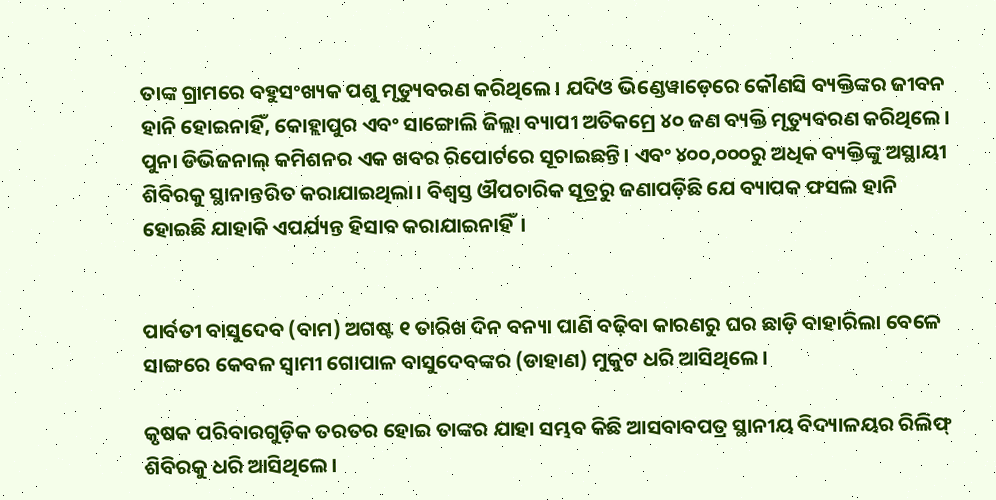ତାଙ୍କ ଗ୍ରାମରେ ବହୁସଂଖ୍ୟକ ପଶୁ ମୃତ୍ୟୁବରଣ କରିଥିଲେ। ଯଦିଓ ଭିଣ୍ଡେୱାଡ଼େରେ କୌଣସି ବ୍ୟକ୍ତିଙ୍କର ଜୀବନ ହାନି ହୋଇନାହିଁ, କୋହ୍ଲାପୁର ଏବଂ ସାଙ୍ଗୋଲି ଜିଲ୍ଲା ବ୍ୟାପୀ ଅତିକମ୍ରେ ୪୦ ଜଣ ବ୍ୟକ୍ତି ମୃତ୍ୟୁବରଣ କରିଥିଲେ। ପୁନା ଡିଭିଜନାଲ୍ କମିଶନର ଏକ ଖବର ରିପୋର୍ଟରେ ସୂଚାଇଛନ୍ତି। ଏବଂ ୪୦୦,୦୦୦ରୁ ଅଧିକ ବ୍ୟକ୍ତିଙ୍କୁ ଅସ୍ଥାୟୀ ଶିବିରକୁ ସ୍ଥାନାନ୍ତରିତ କରାଯାଇଥିଲା। ବିଶ୍ୱସ୍ତ ଔପଚାରିକ ସୂତ୍ରରୁ ଜଣାପଡ଼ିଛି ଯେ ବ୍ୟାପକ ଫସଲ ହାନି ହୋଇଛି ଯାହାକି ଏପର୍ଯ୍ୟନ୍ତ ହିସାବ କରାଯାଇନାହିଁ।


ପାର୍ବତୀ ବାସୁଦେବ (ବାମ) ଅଗଷ୍ଟ ୧ ତାରିଖ ଦିନ ବନ୍ୟା ପାଣି ବଢ଼ିବା କାରଣରୁ ଘର ଛାଡ଼ି ବାହାରିଲା ବେଳେ ସାଙ୍ଗରେ କେବଳ ସ୍ୱାମୀ ଗୋପାଳ ବାସୁଦେବଙ୍କର (ଡାହାଣ) ମୁକୁଟ ଧରି ଆସିଥିଲେ।

କୃଷକ ପରିବାରଗୁଡ଼ିକ ତରତର ହୋଇ ତାଙ୍କର ଯାହା ସମ୍ଭବ କିଛି ଆସବାବପତ୍ର ସ୍ଥାନୀୟ ବିଦ୍ୟାଳୟର ରିଲିଫ୍ ଶିବିରକୁ ଧରି ଆସିଥିଲେ।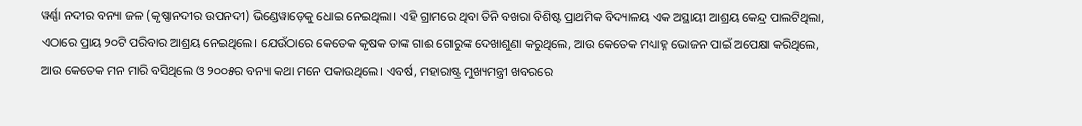ୱର୍ଣ୍ଣା ନଦୀର ବନ୍ୟା ଜଳ (କୃଷ୍ଣାନଦୀର ଉପନଦୀ) ଭିଣ୍ଡେୱାଡ଼େକୁ ଧୋଇ ନେଇଥିଲା। ଏହି ଗ୍ରାମରେ ଥିବା ତିନି ବଖରା ବିଶିଷ୍ଟ ପ୍ରାଥମିକ ବିଦ୍ୟାଳୟ ଏକ ଅସ୍ଥାୟୀ ଆଶ୍ରୟ କେନ୍ଦ୍ର ପାଲଟିଥିଲା, ଏଠାରେ ପ୍ରାୟ ୨୦ଟି ପରିବାର ଆଶ୍ରୟ ନେଇଥିଲେ। ଯେଉଁଠାରେ କେତେକ କୃଷକ ତାଙ୍କ ଗାଈ ଗୋରୁଙ୍କ ଦେଖାଶୁଣା କରୁଥିଲେ, ଆଉ କେତେକ ମଧ୍ୟାହ୍ନ ଭୋଜନ ପାଇଁ ଅପେକ୍ଷା କରିଥିଲେ, ଆଉ କେତେକ ମନ ମାରି ବସିଥିଲେ ଓ ୨୦୦୫ର ବନ୍ୟା କଥା ମନେ ପକାଉଥିଲେ। ଏବର୍ଷ, ମହାରାଷ୍ଟ୍ର ମୁଖ୍ୟମନ୍ତ୍ରୀ ଖବରରେ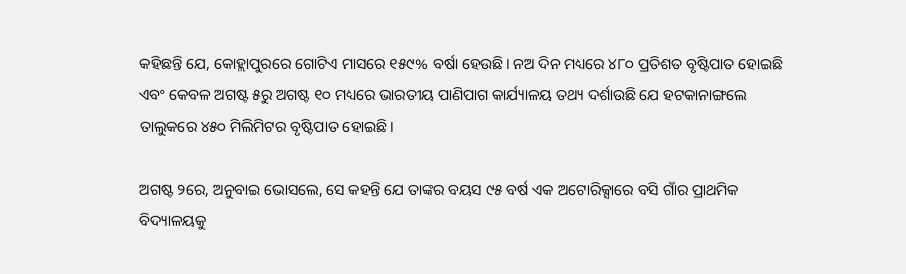କହିଛନ୍ତି ଯେ, କୋହ୍ଲାପୁରରେ ଗୋଟିଏ ମାସରେ ୧୫୯% ବର୍ଷା ହେଉଛି। ନଅ ଦିନ ମଧ୍ୟରେ ୪୮୦ ପ୍ରତିଶତ ବୃଷ୍ଟିପାତ ହୋଇଛି ଏବଂ କେବଳ ଅଗଷ୍ଟ ୫ରୁ ଅଗଷ୍ଟ ୧୦ ମଧ୍ୟରେ ଭାରତୀୟ ପାଣିପାଗ କାର୍ଯ୍ୟାଳୟ ତଥ୍ୟ ଦର୍ଶାଉଛି ଯେ ହଟକାନାଙ୍ଗଲେ ତାଲୁକରେ ୪୫୦ ମିଲିମିଟର ବୃଷ୍ଟିପାତ ହୋଇଛି।

ଅଗଷ୍ଟ ୨ରେ, ଅନୁବାଇ ଭୋସଲେ, ସେ କହନ୍ତି ଯେ ତାଙ୍କର ବୟସ ୯୫ ବର୍ଷ ଏକ ଅଟୋରିକ୍ସାରେ ବସି ଗାଁର ପ୍ରାଥମିକ ବିଦ୍ୟାଳୟକୁ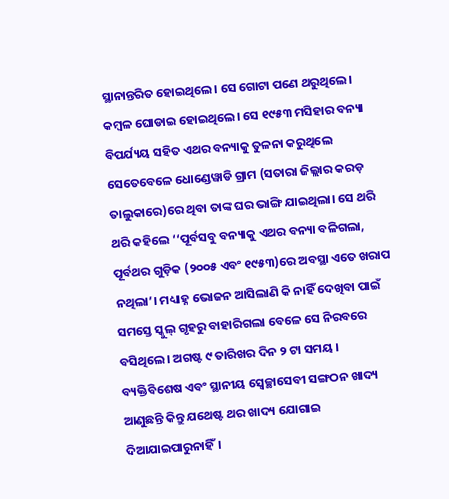ସ୍ଥାନାନ୍ତରିତ ହୋଇଥିଲେ। ସେ ଗୋଟା ପଣେ ଥରୁଥିଲେ। କମ୍ବଳ ଘୋଡାଇ ହୋଇଥିଲେ। ସେ ୧୯୫୩ ମସିହାର ବନ୍ୟା ବିପର୍ଯ୍ୟୟ ସହିତ ଏଥର ବନ୍ୟାକୁ ତୁଳନା କରୁଥିଲେ ସେତେବେଳେ ଧୋଣ୍ଡେୱାଡି ଗ୍ରାମ (ସତାରା ଜିଲ୍ଲାର କରଡ଼ ତାଲୁକାରେ)ରେ ଥିବା ତାଙ୍କ ଘର ଭାଙ୍ଗି ଯାଇଥିଲା। ସେ ଥରି ଥରି କହିଲେ ‘‘ପୂର୍ବସବୁ ବନ୍ୟାକୁ ଏଥର ବନ୍ୟା ବଳିଗଲା, ପୂର୍ବଥର ଗୁଡ଼ିକ (୨୦୦୫ ଏବଂ ୧୯୫୩)ରେ ଅବସ୍ଥା ଏତେ ଖରାପ ନଥିଲା’। ମଧ୍ୟାହ୍ନ ଭୋଜନ ଆସିଲାଣି କି ନାହିଁ ଦେଖିବା ପାଇଁ ସମସ୍ତେ ସ୍କୁଲ୍ ଗୃହରୁ ବାହାରିଗଲା ବେଳେ ସେ ନିରବରେ ବସିଥିଲେ। ଅଗଷ୍ଟ ୯ ତାରିଖର ଦିନ ୨ ଟା ସମୟ । ବ୍ୟକ୍ତିବିଶେଷ ଏବଂ ସ୍ଥାନୀୟ ସ୍ୱେଚ୍ଛାସେବୀ ସଙ୍ଗଠନ ଖାଦ୍ୟ ଆଣୁଛନ୍ତି କିନ୍ତୁ ଯଥେଷ୍ଟ ଥର ଖାଦ୍ୟ ଯୋଗାଇ ଦିଆଯାଇପାରୁନାହିଁ।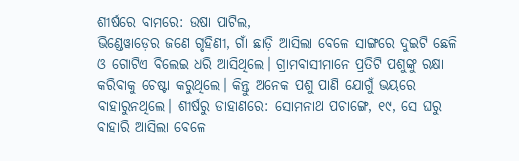ଶୀର୍ଷରେ ବାମରେ: ଉଷା ପାଟିଲ,
ଭିଣ୍ଡେୱାଡ଼େର ଜଣେ ଗୃହିଣୀ, ଗାଁ ଛାଡ଼ି ଆସିଲା ବେଳେ ସାଙ୍ଗରେ ଦୁଇଟି ଛେଳି ଓ ଗୋଟିଏ ବିଲେଇ ଧରି ଆସିଥିଲେ। ଗ୍ରାମବାସୀମାନେ ପ୍ରତିଟି ପଶୁଙ୍କୁ ରକ୍ଷା କରିବାକୁ ଚେଷ୍ଟା କରୁଥିଲେ। କିନ୍ତୁ ଅନେକ ପଶୁ ପାଣି ଯୋଗୁଁ ଭୟରେ ବାହାରୁନଥିଲେ। ଶୀର୍ଷରୁ ଡାହାଣରେ: ସୋମନାଥ ପଚାଙ୍ଗେ, ୧୯, ସେ ଘରୁ ବାହାରି ଆସିଲା ବେଳେ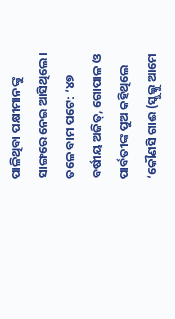ପାଳିଥିବା ପକ୍ଷୀମାନଙ୍କୁ ସାଙ୍ଗରେ ନେଇ ଆସିଥିଲେ। ତଳେ ବାମ ପଟେ: ‘୪୭ ବର୍ଷୀୟ ଅଜିତ୍, ଗୋପାଳ ଓ ପାର୍ବତୀଙ୍କ ପୁଅ କହିଥିଲେ ‘କୌଣସି ଗାଈ (ସ୍କୁଲ୍କୁ ଆମେ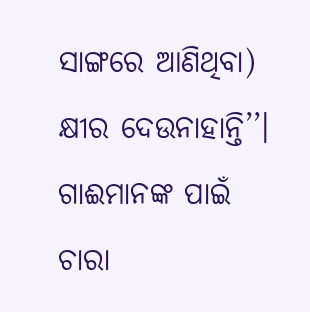ସାଙ୍ଗରେ ଆଣିଥିବା) କ୍ଷୀର ଦେଉନାହାନ୍ତି’’। ଗାଈମାନଙ୍କ ପାଇଁ ଚାରା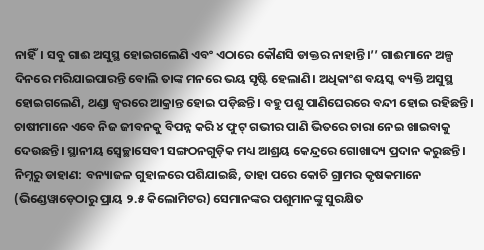ନାହିଁ। ସବୁ ଗାଈ ଅସୁସ୍ଥ ହୋଇଗଲେଣି ଏବଂ ଏଠାରେ କୌଣସି ଡାକ୍ତର ନାହାନ୍ତି।’’ ଗାଈମାନେ ଅଳ୍ପ ଦିନରେ ମରିଯାଇପାରନ୍ତି ବୋଲି ତାଙ୍କ ମନରେ ଭୟ ସୃଷ୍ଟି ହେଲାଣି। ଅଧିକାଂଶ ବୟସ୍କ ବ୍ୟକ୍ତି ଅସୁସ୍ଥ ହୋଇଗଲେଣି, ଥଣ୍ଡା ଜ୍ୱରରେ ଆକ୍ରାନ୍ତ ହୋଇ ପଡ଼ିଛନ୍ତି। ବହୁ ପଶୁ ପାଣିଘେରରେ ବନ୍ଦୀ ହୋଇ ରହିଛନ୍ତି। ଚାଷୀମାନେ ଏବେ ନିଜ ଜୀବନକୁ ବିପନ୍ନ କରି ୪ ଫୁଟ୍ ଗଭୀର ପାଣି ଭିତରେ ଚାରା ନେଇ ଖାଇବାକୁ ଦେଉଛନ୍ତି। ସ୍ଥାନୀୟ ସ୍ୱେଚ୍ଛାସେବୀ ସଙ୍ଗଠନଗୁଡ଼ିକ ମଧ୍ୟ ଆଶ୍ରୟ କେନ୍ଦ୍ରରେ ଗୋଖାଦ୍ୟ ପ୍ରଦାନ କରୁଛନ୍ତି। ନିମ୍ନରୁ ଡାହାଣ: ବନ୍ୟାଜଳ ଗୁହାଳରେ ପଶିଯାଇଛି, ତାହା ପରେ କୋଚି ଗ୍ରାମର କୃଷକମାନେ (ଭିଣ୍ଡେୱାଡ଼େଠାରୁ ପ୍ରାୟ ୨.୫ କିଲୋମିଟର) ସେମାନଙ୍କର ପଶୁମାନଙ୍କୁ ସୁରକ୍ଷିତ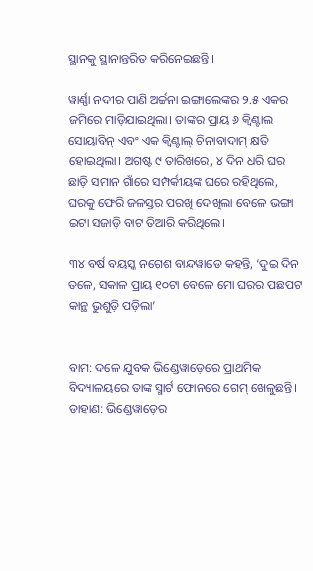ସ୍ଥାନକୁ ସ୍ଥାନାନ୍ତରିତ କରିନେଇଛନ୍ତି।

ୱାର୍ଣ୍ଣା ନଦୀର ପାଣି ଅର୍ଚ୍ଚନା ଇଙ୍ଗାଲେଙ୍କର ୨.୫ ଏକର ଜମିରେ ମାଡ଼ିଯାଇଥିଲା। ତାଙ୍କର ପ୍ରାୟ ୬ କ୍ୱିଣ୍ଟାଲ ସୋୟାବିନ୍ ଏବଂ ଏକ କ୍ୱିଣ୍ଟାଲ୍ ଚିନାବାଦାମ୍ କ୍ଷତି ହୋଇଥିଲା। ଅଗଷ୍ଟ ୯ ତାରିଖରେ, ୪ ଦିନ ଧରି ଘର ଛାଡ଼ି ସମାନ ଗାଁରେ ସମ୍ପର୍କୀୟଙ୍କ ଘରେ ରହିଥିଲେ, ଘରକୁ ଫେରି ଜଳସ୍ତର ପରଖି ଦେଖିଲା ବେଳେ ଭଙ୍ଗା ଇଟା ସଜାଡ଼ି ବାଟ ତିଆରି କରିଥିଲେ।

୩୪ ବର୍ଷ ବୟସ୍କ ନଗେଶ ବାନ୍ଦୱାଡେ କହନ୍ତି, ‘ଦୁଇ ଦିନ ତଳେ, ସକାଳ ପ୍ରାୟ ୧୦ଟା ବେଳେ ମୋ ଘରର ପଛପଟ କାନ୍ଥ ଭୁଶୁଡ଼ି ପଡ଼ିଲା’


ବାମ: ଦଳେ ଯୁବକ ଭିଣ୍ଡେୱାଡ଼େରେ ପ୍ରାଥମିକ ବିଦ୍ୟାଳୟରେ ତାଙ୍କ ସ୍ମାର୍ଟ ଫୋନରେ ଗେମ୍ ଖେଳୁଛନ୍ତି। ଡାହାଣ: ଭିଣ୍ଡେୱାଡ଼େର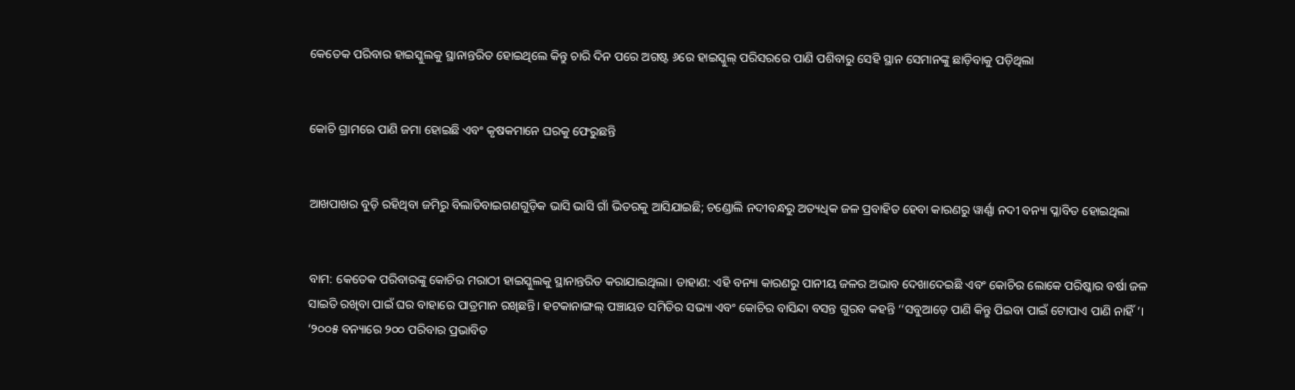କେତେକ ପରିବାର ହାଇସ୍କୁଲକୁ ସ୍ଥାନାନ୍ତରିତ ହୋଇଥିଲେ କିନ୍ତୁ ଚାରି ଦିନ ପରେ ଅଗଷ୍ଟ ୬ରେ ହାଇସ୍କୁଲ୍ ପରିସରରେ ପାଣି ପଶିବାରୁ ସେହି ସ୍ଥାନ ସେମାନଙ୍କୁ ଛାଡ଼ିବାକୁ ପଡ଼ିଥିଲା


କୋଚି ଗ୍ରାମରେ ପାଣି ଜମା ହୋଇଛି ଏବଂ କୃଷକମାନେ ଘରକୁ ଫେରୁଛନ୍ତି


ଆଖପାଖର ବୁଡ଼ି ରହିଥିବା ଜମିରୁ ବିଲାତିବାଇଗଣଗୁଡ଼ିକ ଭାସି ଭାସି ଗାଁ ଭିତରକୁ ଆସିଯାଇଛି; ଚଣ୍ଡୋଲି ନଦୀବନ୍ଧରୁ ଅତ୍ୟଧିକ ଜଳ ପ୍ରବାହିତ ହେବା କାରଣରୁ ୱାର୍ଣ୍ଣା ନଦୀ ବନ୍ୟା ପ୍ଳାବିତ ହୋଇଥିଲା


ବାମ: କେତେକ ପରିବାରଙ୍କୁ କୋଚିର ମରାଠୀ ହାଇସ୍କୁଲକୁ ସ୍ଥାନାନ୍ତରିତ କରାଯାଇଥିଲା। ଡାହାଣ: ଏହି ବନ୍ୟା କାରଣରୁ ପାନୀୟ ଜଳର ଅଭାବ ଦେଖାଦେଇଛି ଏବଂ କୋଚିର ଲୋକେ ପରିଷ୍କାର ବର୍ଷା ଜଳ ସାଇତି ରଖିବା ପାଇଁ ଘର ବାହାରେ ପାତ୍ରମାନ ରଖିଛନ୍ତି। ହଟକାନାଙ୍ଗଲ୍ ପଞ୍ଚାୟତ ସମିତିର ସଭ୍ୟା ଏବଂ କୋଚିର ବାସିନ୍ଦା ବସନ୍ତ ଗୁରବ କହନ୍ତି ‘‘ସବୁଆଡ଼େ ପାଣି କିନ୍ତୁ ପିଇବା ପାଇଁ ଟୋପାଏ ପାଣି ନାହିଁ’। ‘୨୦୦୫ ବନ୍ୟାରେ ୨୦୦ ପରିବାର ପ୍ରଭାବିତ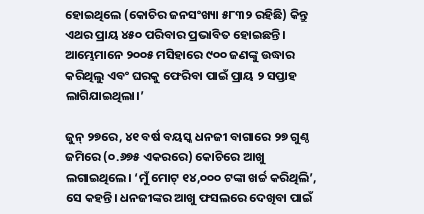ହୋଇଥିଲେ (କୋଚିର ଜନସଂଖ୍ୟା ୫୮୩୨ ରହିଛି) କିନ୍ତୁ ଏଥର ପ୍ରାୟ ୪୫୦ ପରିବାର ପ୍ରଭାବିତ ହୋଇଛନ୍ତି। ଆମ୍ଭେମାନେ ୨୦୦୫ ମସିହାରେ ୯୦୦ ଜଣଙ୍କୁ ଉଦ୍ଧାର କରିଥିଲୁ ଏବଂ ଘରକୁ ଫେରିବା ପାଇଁ ପ୍ରାୟ ୨ ସପ୍ତାହ ଲାଗିଯାଇଥିଲା।’

ଜୁନ୍ ୨୭ରେ, ୪୧ ବର୍ଷ ବୟସ୍କ ଧନଜୀ ବାଗାରେ ୨୭ ଗୁଣ୍ଠ ଜମିରେ (୦.୬୭୫ ଏକରରେ) କୋଚିରେ ଆଖୁ ଲଗାଇଥିଲେ। ‘ମୁଁ ମୋଟ୍ ୧୪,୦୦୦ ଟଙ୍କା ଖର୍ଚ୍ଚ କରିଥିଲି’, ସେ କହନ୍ତି। ଧନଜୀଙ୍କର ଆଖୁ ଫସଲରେ ଦେଖିବା ପାଇଁ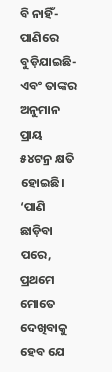ବି ନାହିଁ- ପାଣିରେ ବୁଡ଼ିଯାଇଛି- ଏବଂ ତାଙ୍କର ଅନୁମାନ ପ୍ରାୟ ୫୪ଟନ୍ର କ୍ଷତି ହୋଇଛି। ‘ପାଣି ଛାଡ଼ିବା ପରେ, ପ୍ରଥମେ ମୋତେ ଦେଖିବାକୁ ହେବ ଯେ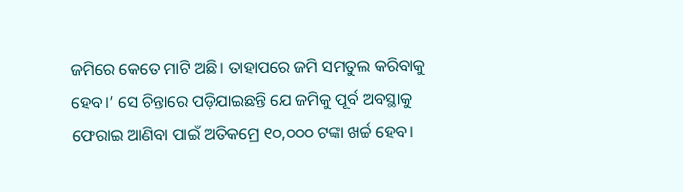ଜମିରେ କେତେ ମାଟି ଅଛି। ତାହାପରେ ଜମି ସମତୁଲ କରିବାକୁ ହେବ।’ ସେ ଚିନ୍ତାରେ ପଡ଼ିଯାଇଛନ୍ତି ଯେ ଜମିକୁ ପୂର୍ବ ଅବସ୍ଥାକୁ ଫେରାଇ ଆଣିବା ପାଇଁ ଅତିକମ୍ରେ ୧୦,୦୦୦ ଟଙ୍କା ଖର୍ଚ୍ଚ ହେବ।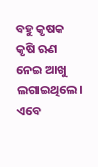ବହୁ କୃଷକ କୃଷି ଋଣ ନେଇ ଆଖୁ ଲଗାଇଥିଲେ। ଏବେ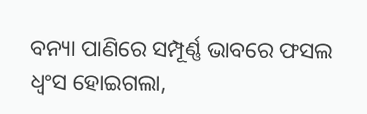ବନ୍ୟା ପାଣିରେ ସମ୍ପୂର୍ଣ୍ଣ ଭାବରେ ଫସଲ ଧ୍ୱଂସ ହୋଇଗଲା,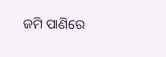ଜମି ପାଣିରେ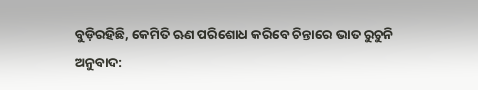ବୁଡ଼ିରହିଛି, କେମିତି ଋଣ ପରିଶୋଧ କରିବେ ଚିନ୍ତାରେ ଭାତ ରୁଚୁନି
ଅନୁବାଦ: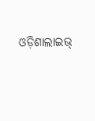ଓଡ଼ିଶାଲାଇଭ୍